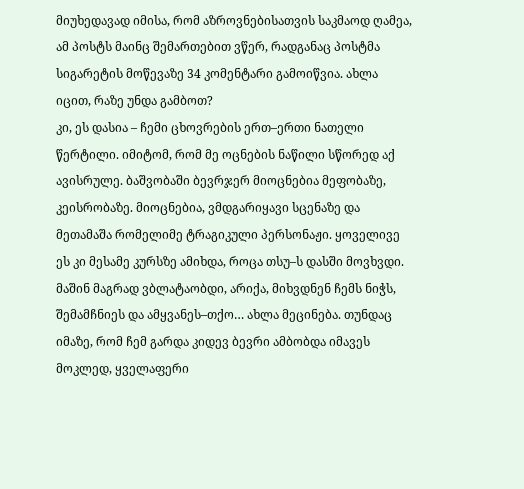მიუხედავად იმისა, რომ აზროვნებისათვის საკმაოდ ღამეა, ამ პოსტს მაინც შემართებით ვწერ, რადგანაც პოსტმა სიგარეტის მოწევაზე 34 კომენტარი გამოიწვია. ახლა იცით, რაზე უნდა გამბოთ?
კი, ეს დასია – ჩემი ცხოვრების ერთ–ერთი ნათელი წერტილი. იმიტომ, რომ მე ოცნების ნაწილი სწორედ აქ ავისრულე. ბაშვობაში ბევრჯერ მიოცნებია მეფობაზე, კეისრობაზე. მიოცნებია, ვმდგარიყავი სცენაზე და მეთამაშა რომელიმე ტრაგიკული პერსონაჟი. ყოველივე ეს კი მესამე კურსზე ამიხდა, როცა თსუ–ს დასში მოვხვდი. მაშინ მაგრად ვბლატაობდი, არიქა, მიხვდნენ ჩემს ნიჭს, შემამჩნიეს და ამყვანეს–თქო… ახლა მეცინება. თუნდაც იმაზე, რომ ჩემ გარდა კიდევ ბევრი ამბობდა იმავეს
მოკლედ, ყველაფერი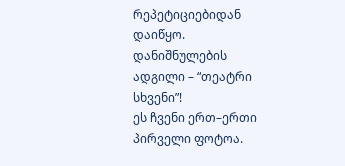რეპეტიციებიდან დაიწყო. დანიშნულების ადგილი – “თეატრი სხვენი”!
ეს ჩვენი ერთ–ერთი პირველი ფოტოა.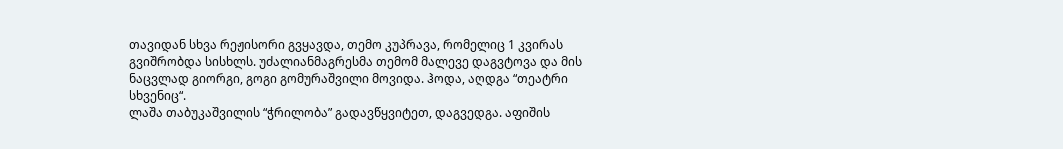თავიდან სხვა რეჟისორი გვყავდა, თემო კუპრავა, რომელიც 1 კვირას გვიშრობდა სისხლს. უძალიანმაგრესმა თემომ მალევე დაგვტოვა და მის ნაცვლად გიორგი, გოგი გომურაშვილი მოვიდა. ჰოდა, აღდგა “თეატრი სხვენიც“.
ლაშა თაბუკაშვილის “ჭრილობა” გადავწყვიტეთ, დაგვედგა. აფიშის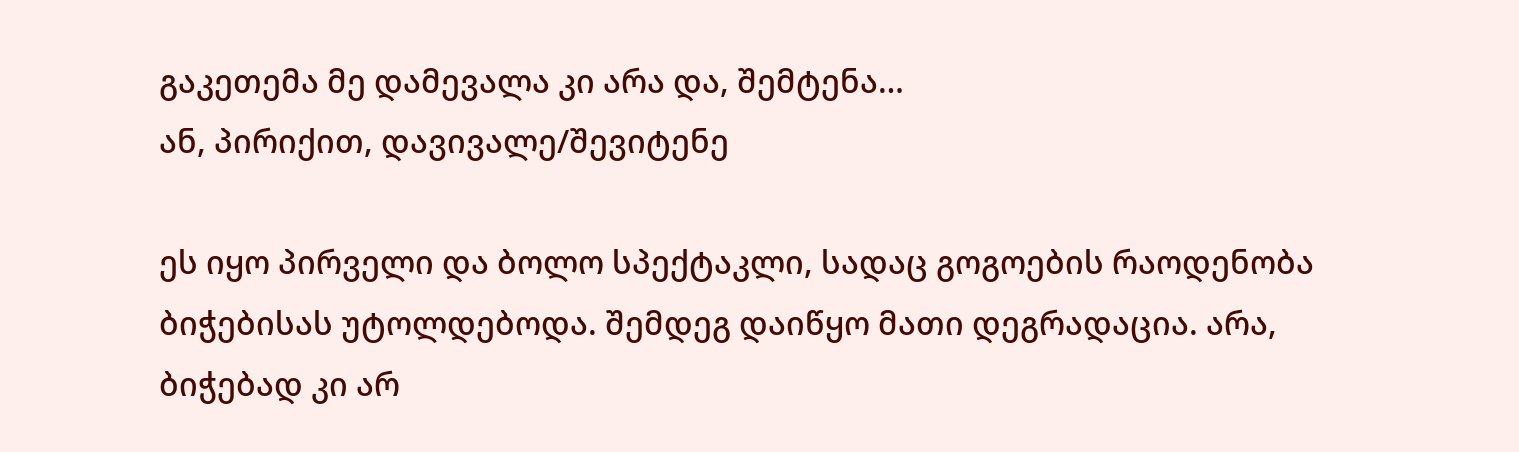გაკეთემა მე დამევალა კი არა და, შემტენა…
ან, პირიქით, დავივალე/შევიტენე

ეს იყო პირველი და ბოლო სპექტაკლი, სადაც გოგოების რაოდენობა ბიჭებისას უტოლდებოდა. შემდეგ დაიწყო მათი დეგრადაცია. არა, ბიჭებად კი არ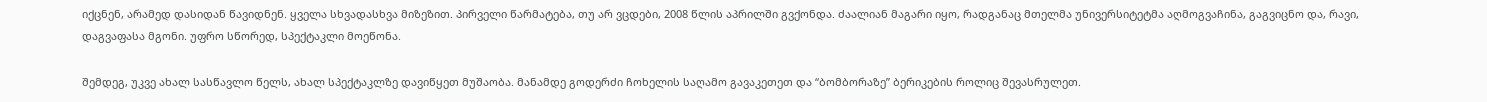იქცნენ, არამედ დასიდან წავიდნენ. ყველა სხვადასხვა მიზეზით. პირველი წარმატება, თუ არ ვცდები, 2008 წლის აპრილში გვქონდა. ძაალიან მაგარი იყო, რადგანაც მთელმა უნივერსიტეტმა აღმოგვაჩინა, გაგვიცნო და, რავი, დაგვაფასა მგონი. უფრო სწორედ, სპექტაკლი მოეწონა.

შემდეგ, უკვე ახალ სასწავლო წელს, ახალ სპექტაკლზე დავიწყეთ მუშაობა. მანამდე გოდერძი ჩოხელის საღამო გავაკეთეთ და “ბომბორაზე” ბერიკების როლიც შევასრულეთ.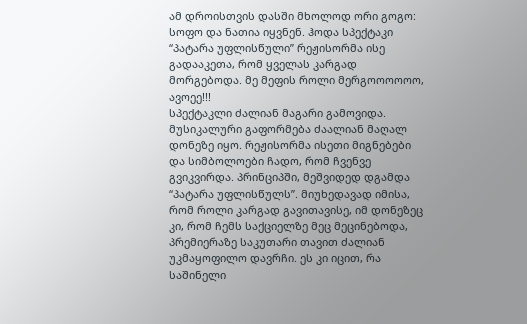ამ დროისთვის დასში მხოლოდ ორი გოგო: სოფო და ნათია იყვნენ. ჰოდა სპექტაკი “პატარა უფლისწული” რეჟისორმა ისე გადააკეთა, რომ ყველას კარგად მორგებოდა. მე მეფის როლი მერგოოოოოო, ავოეე!!!
სპექტაკლი ძალიან მაგარი გამოვიდა. მუსიკალური გაფორმება ძაალიან მაღალ დონეზე იყო. რეჟისორმა ისეთი მიგნებები და სიმბოლოები ჩადო, რომ ჩვენვე გვიკვირდა. პრინციპში, მეშვიდედ დგამდა “პატარა უფლისწულს”. მიუხედავად იმისა, რომ როლი კარგად გავითავისე, იმ დონეზეც კი, რომ ჩემს საქციელზე მეც მეცინებოდა, პრემიერაზე საკუთარი თავით ძალიან უკმაყოფილო დავრჩი. ეს კი იცით, რა საშინელი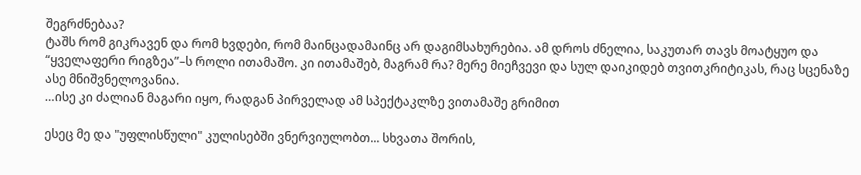შეგრძნებაა?
ტაშს რომ გიკრავენ და რომ ხვდები, რომ მაინცადამაინც არ დაგიმსახურებია. ამ დროს ძნელია, საკუთარ თავს მოატყუო და “ყველაფერი რიგზეა”–ს როლი ითამაშო. კი ითამაშებ, მაგრამ რა? მერე მიეჩვევი და სულ დაიკიდებ თვითკრიტიკას, რაც სცენაზე ასე მნიშვნელოვანია.
…ისე კი ძალიან მაგარი იყო, რადგან პირველად ამ სპექტაკლზე ვითამაშე გრიმით

ესეც მე და "უფლისწული" კულისებში ვნერვიულობთ... სხვათა შორის,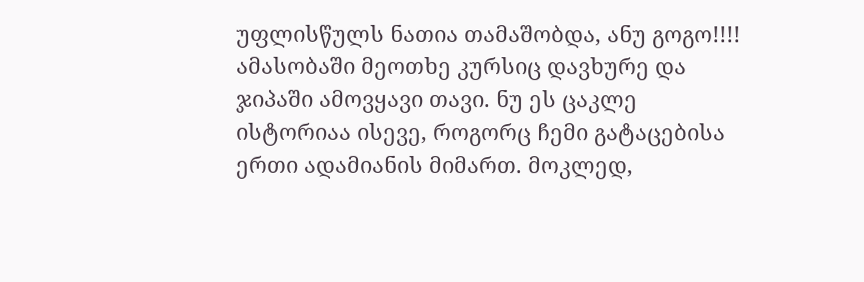უფლისწულს ნათია თამაშობდა, ანუ გოგო!!!!
ამასობაში მეოთხე კურსიც დავხურე და ჯიპაში ამოვყავი თავი. ნუ ეს ცაკლე ისტორიაა ისევე, როგორც ჩემი გატაცებისა ერთი ადამიანის მიმართ. მოკლედ,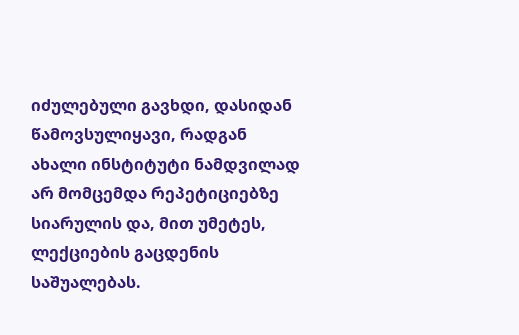იძულებული გავხდი, დასიდან წამოვსულიყავი, რადგან ახალი ინსტიტუტი ნამდვილად არ მომცემდა რეპეტიციებზე სიარულის და, მით უმეტეს, ლექციების გაცდენის საშუალებას.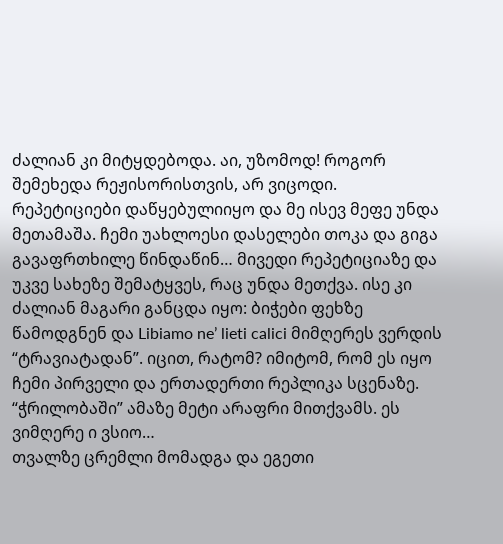ძალიან კი მიტყდებოდა. აი, უზომოდ! როგორ შემეხედა რეჟისორისთვის, არ ვიცოდი. რეპეტიციები დაწყებულიიყო და მე ისევ მეფე უნდა მეთამაშა. ჩემი უახლოესი დასელები თოკა და გიგა გავაფრთხილე წინდაწინ… მივედი რეპეტიციაზე და უკვე სახეზე შემატყვეს, რაც უნდა მეთქვა. ისე კი ძალიან მაგარი განცდა იყო: ბიჭები ფეხზე წამოდგნენ და Libiamo ne’ lieti calici მიმღერეს ვერდის “ტრავიატადან”. იცით, რატომ? იმიტომ, რომ ეს იყო ჩემი პირველი და ერთადერთი რეპლიკა სცენაზე. “ჭრილობაში” ამაზე მეტი არაფრი მითქვამს. ეს ვიმღერე ი ვსიო…
თვალზე ცრემლი მომადგა და ეგეთი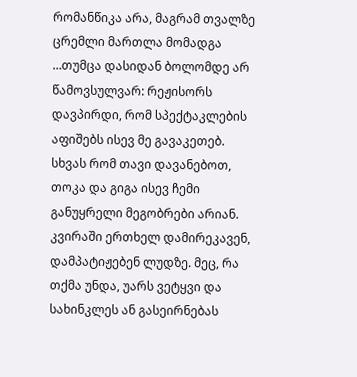რომანწიკა არა, მაგრამ თვალზე ცრემლი მართლა მომადგა
…თუმცა დასიდან ბოლომდე არ წამოვსულვარ: რეჟისორს დავპირდი, რომ სპექტაკლების აფიშებს ისევ მე გავაკეთებ. სხვას რომ თავი დავანებოთ, თოკა და გიგა ისევ ჩემი განუყრელი მეგობრები არიან.
კვირაში ერთხელ დამირეკავენ, დამპატიჟებენ ლუდზე. მეც, რა თქმა უნდა, უარს ვეტყვი და სახინკლეს ან გასეირნებას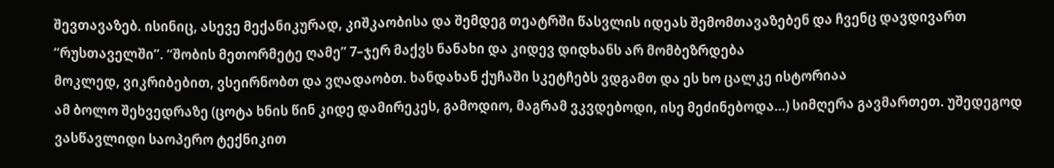შევთავაზებ. ისინიც, ასევე მექანიკურად, კიშკაობისა და შემდეგ თეატრში წასვლის იდეას შემომთავაზებენ და ჩვენც დავდივართ “რუსთაველში”. “შობის მეთორმეტე ღამე” 7–ჯერ მაქვს ნანახი და კიდევ დიდხანს არ მომბეზრდება
მოკლედ, ვიკრიბებით, ვსეირნობთ და ვღადაობთ. ხანდახან ქუჩაში სკეტჩებს ვდგამთ და ეს ხო ცალკე ისტორიაა
ამ ბოლო შეხვედრაზე (ცოტა ხნის წინ კიდე დამირეკეს, გამოდიო, მაგრამ ვკვდებოდი, ისე მეძინებოდა…) სიმღერა გავმართეთ. უშედეგოდ ვასწავლიდი საოპერო ტექნიკით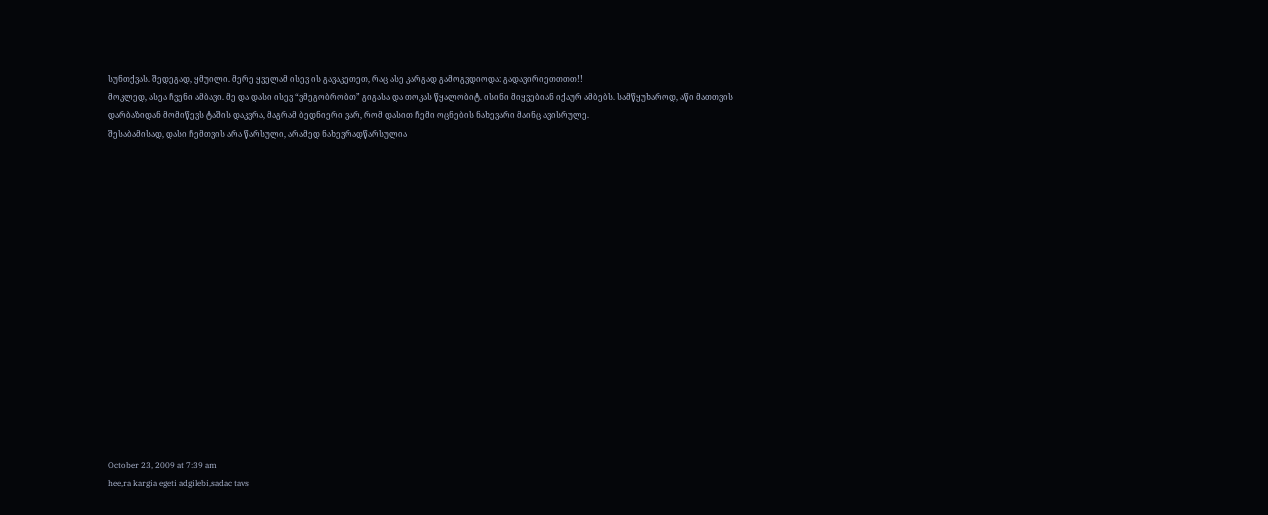სუნთქვას. შედეგად, ყმუილი. მერე ყველამ ისევ ის გავაკეთეთ, რაც ასე კარგად გამოგვდიოდა: გადავირიეთთთთ!!
მოკლედ, ასეა ჩვენი ამბავი. მე და დასი ისევ “ვმეგობრობთ” გიგასა და თოკას წყალობიტ. ისინი მიყვებიან იქაურ ამბებს. სამწყუხაროდ, აწი მათთვის დარბაზიდან მომიწევს ტაშის დაკვრა, მაგრამ ბედნიერი ვარ, რომ დასით ჩემი ოცნების ნახევარი მაინც ავისრულე.
შესაბამისად, დასი ჩემთვის არა წარსული, არამედ ნახევრადწარსულია

















October 23, 2009 at 7:39 am
hee,ra kargia egeti adgilebi,sadac tavs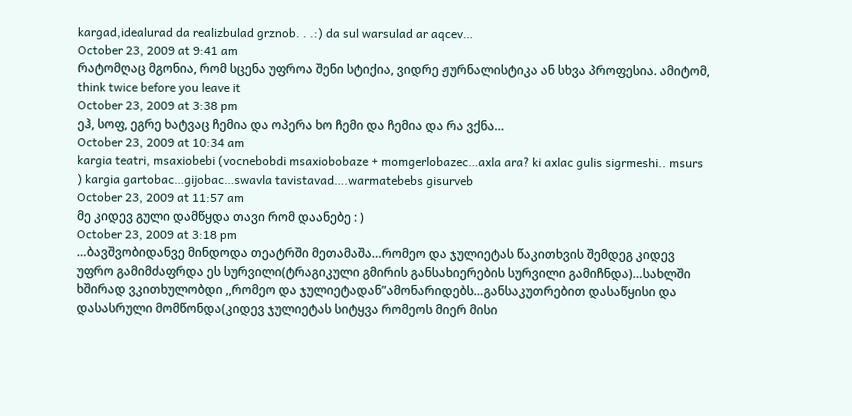kargad,idealurad da realizbulad grznob. . .:) da sul warsulad ar aqcev…
October 23, 2009 at 9:41 am
რატომღაც მგონია, რომ სცენა უფროა შენი სტიქია, ვიდრე ჟურნალისტიკა ან სხვა პროფესია. ამიტომ, think twice before you leave it
October 23, 2009 at 3:38 pm
ეჰ, სოფ, ეგრე ხატვაც ჩემია და ოპერა ხო ჩემი და ჩემია და რა ვქნა…
October 23, 2009 at 10:34 am
kargia teatri, msaxiobebi (vocnebobdi msaxiobobaze + momgerlobazec…axla ara? ki axlac gulis sigrmeshi.. msurs
) kargia gartobac…gijobac…swavla tavistavad….warmatebebs gisurveb
October 23, 2009 at 11:57 am
მე კიდევ გული დამწყდა თავი რომ დაანებე : )
October 23, 2009 at 3:18 pm
…ბავშვობიდანვე მინდოდა თეატრში მეთამაშა…რომეო და ჯულიეტას წაკითხვის შემდეგ კიდევ უფრო გამიმძაფრდა ეს სურვილი(ტრაგიკული გმირის განსახიერების სურვილი გამიჩნდა)…სახლში ხშირად ვკითხულობდი ,,რომეო და ჯულიეტადან”ამონარიდებს…განსაკუთრებით დასაწყისი და დასასრული მომწონდა(კიდევ ჯულიეტას სიტყვა რომეოს მიერ მისი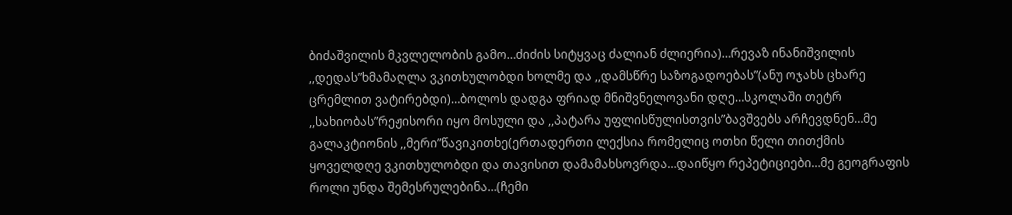ბიძაშვილის მკვლელობის გამო…ძიძის სიტყვაც ძალიან ძლიერია)…რევაზ ინანიშვილის ,,დედას”ხმამაღლა ვკითხულობდი ხოლმე და ,,დამსწრე საზოგადოებას”(ანუ ოჯახს ცხარე ცრემლით ვატირებდი)…ბოლოს დადგა ფრიად მნიშვნელოვანი დღე…სკოლაში თეტრ ,,სახიობას”რეჟისორი იყო მოსული და ,,პატარა უფლისწულისთვის”ბავშვებს არჩევდნენ…მე გალაკტიონის ,,მერი”წავიკითხე(ერთადერთი ლექსია რომელიც ოთხი წელი თითქმის ყოველდღე ვკითხულობდი და თავისით დამამახსოვრდა…დაიწყო რეპეტიციები…მე გეოგრაფის როლი უნდა შემესრულებინა…(ჩემი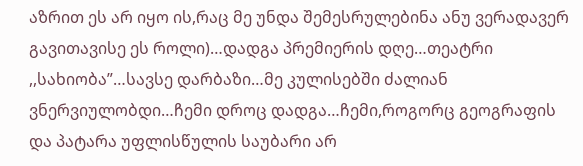აზრით ეს არ იყო ის,რაც მე უნდა შემესრულებინა ანუ ვერადავერ გავითავისე ეს როლი)…დადგა პრემიერის დღე…თეატრი ,,სახიობა”…სავსე დარბაზი…მე კულისებში ძალიან ვნერვიულობდი…ჩემი დროც დადგა…ჩემი,როგორც გეოგრაფის და პატარა უფლისწულის საუბარი არ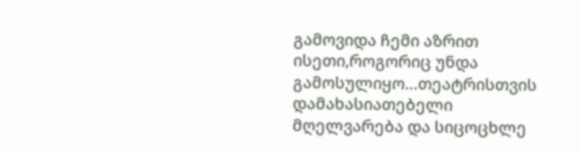გამოვიდა ჩემი აზრით ისეთი,როგორიც უნდა გამოსულიყო…თეატრისთვის დამახასიათებელი მღელვარება და სიცოცხლე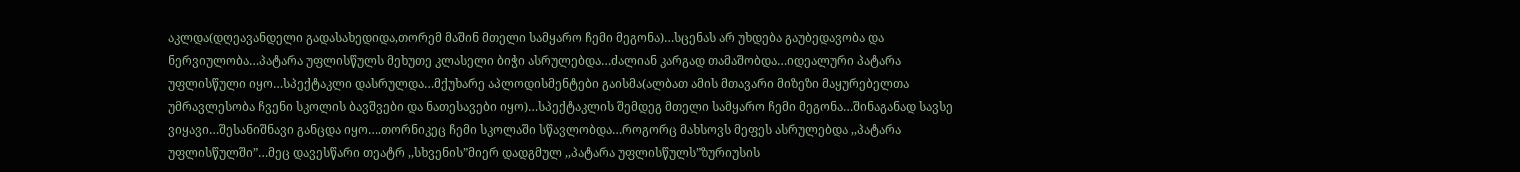აკლდა(დღეავანდელი გადასახედიდა,თორემ მაშინ მთელი სამყარო ჩემი მეგონა)…სცენას არ უხდება გაუბედავობა და ნერვიულობა…პატარა უფლისწულს მეხუთე კლასელი ბიჭი ასრულებდა…ძალიან კარგად თამაშობდა…იდეალური პატარა უფლისწული იყო…სპექტაკლი დასრულდა…მქუხარე აპლოდისმენტები გაისმა(ალბათ ამის მთავარი მიზეზი მაყურებელთა უმრავლესობა ჩვენი სკოლის ბავშვები და ნათესავები იყო)…სპექტაკლის შემდეგ მთელი სამყარო ჩემი მეგონა…შინაგანად სავსე ვიყავი…შესანიშნავი განცდა იყო….თორნიკეც ჩემი სკოლაში სწავლობდა…როგორც მახსოვს მეფეს ასრულებდა ,,პატარა უფლისწულში”…მეც დავესწარი თეატრ ,,სხვენის”მიერ დადგმულ ,,პატარა უფლისწულს”ზურიუსის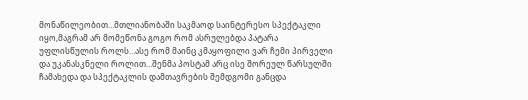მონაწილეობით…მთლიანობაში საკმაოდ საინტერესო სპექტაკლი იყო,მაგრამ არ მომეწონა გოგო რომ ასრულებდა პატარა უფლისწულის როლს…ასე რომ მაინც კმაყოფილი ვარ ჩემი პირველი და უკანასკნელი როლით…შენმა პოსტამ არც ისე შორეულ წარსულში ჩამახედა და სპექტაკლის დამთავრების შემდგომი განცდა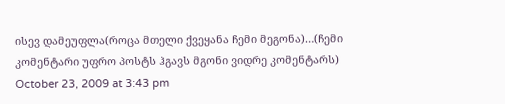ისევ დამეუფლა(როცა მთელი ქვეყანა ჩემი მეგონა)…(ჩემი კომენტარი უფრო პოსტს ჰგავს მგონი ვიდრე კომენტარს)
October 23, 2009 at 3:43 pm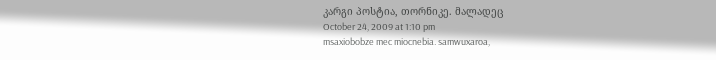კარგი პოსტია, თორნიკე. მალადეც
October 24, 2009 at 1:10 pm
msaxiobobze mec miocnebia. samwuxaroa,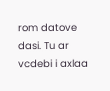rom datove dasi. Tu ar vcdebi i axlaa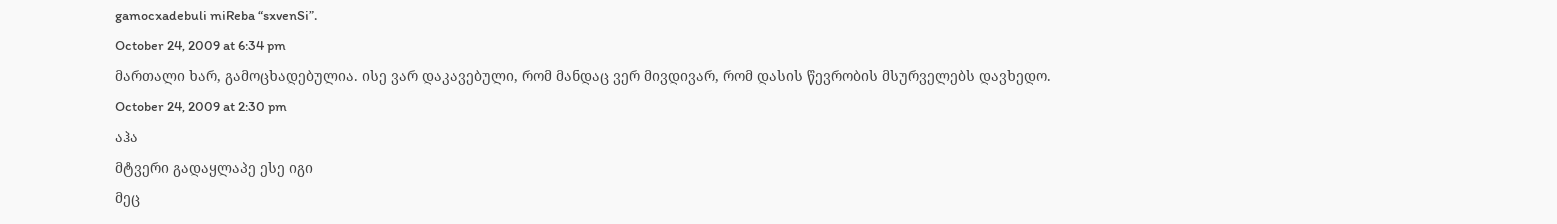gamocxadebuli miReba “sxvenSi”.
October 24, 2009 at 6:34 pm
მართალი ხარ, გამოცხადებულია. ისე ვარ დაკავებული, რომ მანდაც ვერ მივდივარ, რომ დასის წევრობის მსურველებს დავხედო.
October 24, 2009 at 2:30 pm
აჰა
მტვერი გადაყლაპე ესე იგი
მეც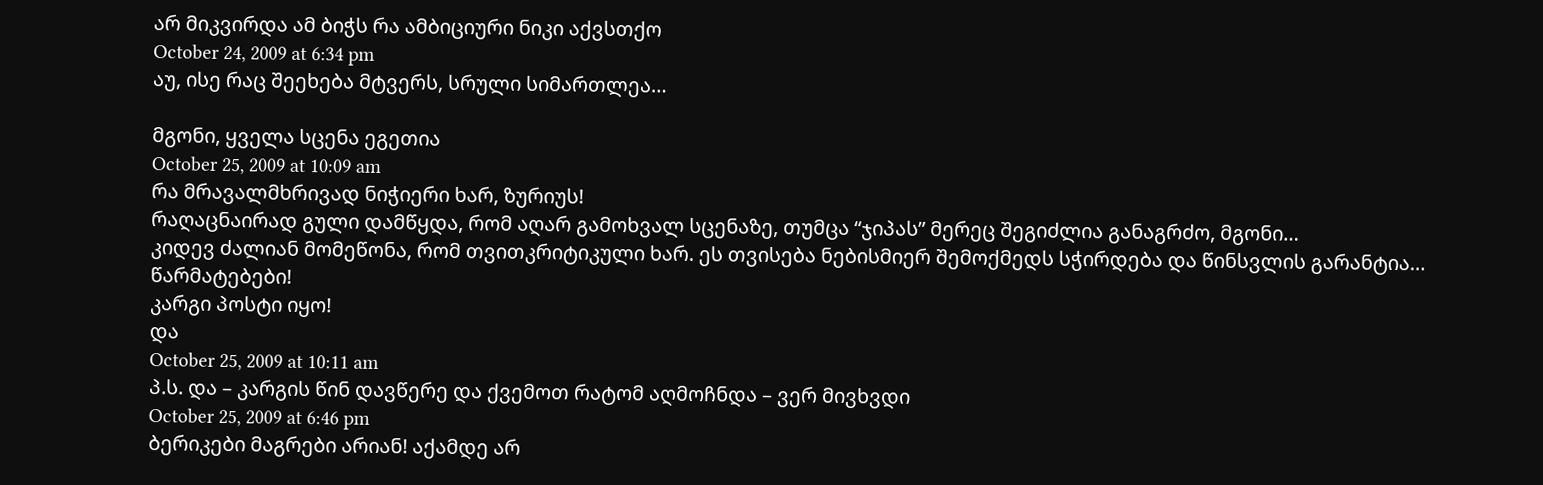არ მიკვირდა ამ ბიჭს რა ამბიციური ნიკი აქვსთქო
October 24, 2009 at 6:34 pm
აუ, ისე რაც შეეხება მტვერს, სრული სიმართლეა…

მგონი, ყველა სცენა ეგეთია
October 25, 2009 at 10:09 am
რა მრავალმხრივად ნიჭიერი ხარ, ზურიუს!
რაღაცნაირად გული დამწყდა, რომ აღარ გამოხვალ სცენაზე, თუმცა “ჯიპას” მერეც შეგიძლია განაგრძო, მგონი…
კიდევ ძალიან მომეწონა, რომ თვითკრიტიკული ხარ. ეს თვისება ნებისმიერ შემოქმედს სჭირდება და წინსვლის გარანტია…
წარმატებები!
კარგი პოსტი იყო!
და
October 25, 2009 at 10:11 am
პ.ს. და – კარგის წინ დავწერე და ქვემოთ რატომ აღმოჩნდა – ვერ მივხვდი
October 25, 2009 at 6:46 pm
ბერიკები მაგრები არიან! აქამდე არ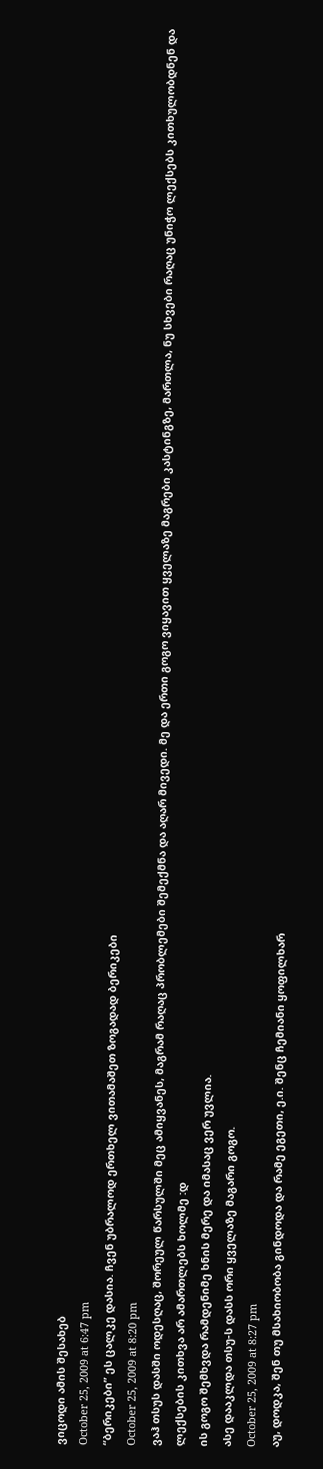ვიცოდი ამის შესახებ
October 25, 2009 at 6:47 pm
“ბერიკები” ეს ცალკე დასია. ჩვენ უბრალოდ ერთხელ ვითამაშეთ ზოგადად ბერიკები
October 25, 2009 at 8:20 pm
ვაჰ თსუს დასში ოდესღაც, შორეულ წარსულში მეც ამიყვანეს, მაგრამ რაღაც პრობლემები შემექმნა და აღარ მივედი. მე და ერთი გოგო ვიყავით ყველაზე მაგრები კასტინგზე, მართლა, ნუ სხვები რაღაც უნიჭო ლექსებს კითხულობდნენ და ლექსების კითხვა არ ამართლებს ხოლმე :დ
ის გოგო შემხვდა რამდენიმე ხნის მერე და იმასაც ვერ უვლია.
ასე დააკლდა თსუ-ს დასს ორი ყველაზე მაგარი გოგო.
October 25, 2009 at 8:27 pm
აუ, დოდკა, შენ თუ მსახიობობა გინდოდა და რამე ეგეთი, ე.ი. შენც ჩემიანი ყოფილხარ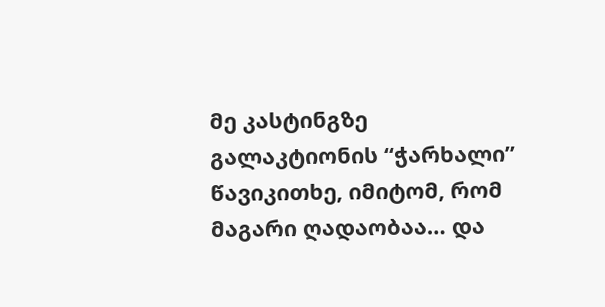მე კასტინგზე გალაკტიონის “ჭარხალი” წავიკითხე, იმიტომ, რომ მაგარი ღადაობაა… და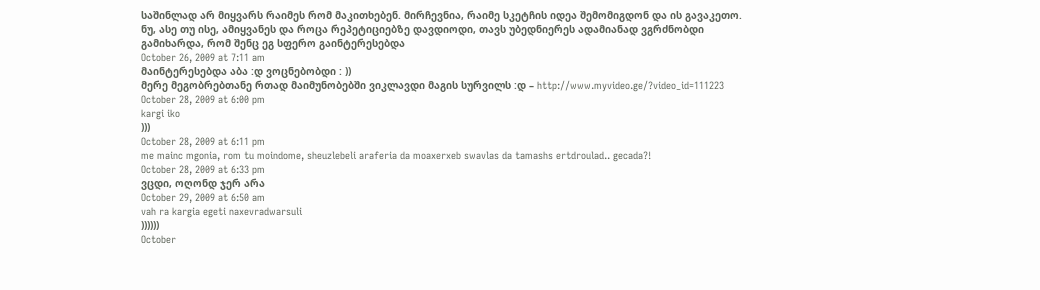საშინლად არ მიყვარს რაიმეს რომ მაკითხებენ. მირჩევნია, რაიმე სკეტჩის იდეა შემომიგდონ და ის გავაკეთო.
ნუ, ასე თუ ისე, ამიყვანეს და როცა რეპეტიციებზე დავდიოდი, თავს უბედნიერეს ადამიანად ვგრძნობდი
გამიხარდა, რომ შენც ეგ სფერო გაინტერესებდა
October 26, 2009 at 7:11 am
მაინტერესებდა აბა :დ ვოცნებობდი : ))
მერე მეგობრებთანე რთად მაიმუნობებში ვიკლავდი მაგის სურვილს :დ – http://www.myvideo.ge/?video_id=111223
October 28, 2009 at 6:00 pm
kargi iko
)))
October 28, 2009 at 6:11 pm
me mainc mgonia, rom tu moindome, sheuzlebeli araferia da moaxerxeb swavlas da tamashs ertdroulad.. gecada?!
October 28, 2009 at 6:33 pm
ვცდი, ოღონდ ჯერ არა
October 29, 2009 at 6:50 am
vah ra kargia egeti naxevradwarsuli
))))))
October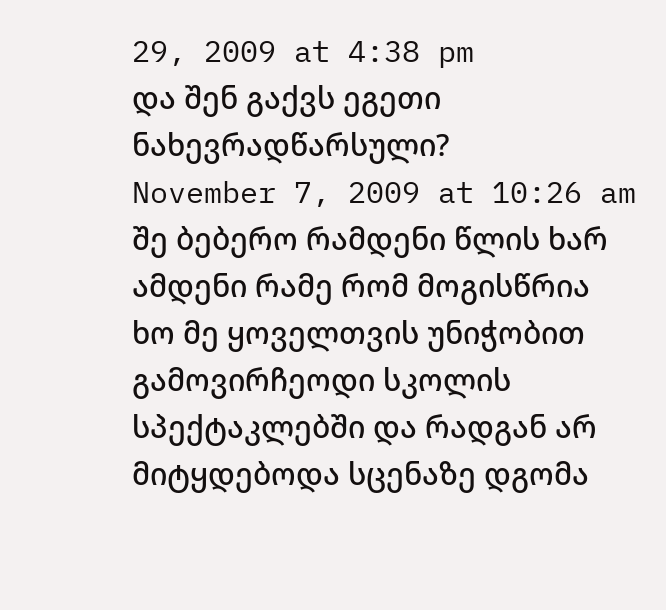29, 2009 at 4:38 pm
და შენ გაქვს ეგეთი ნახევრადწარსული?
November 7, 2009 at 10:26 am
შე ბებერო რამდენი წლის ხარ ამდენი რამე რომ მოგისწრია
ხო მე ყოველთვის უნიჭობით გამოვირჩეოდი სკოლის სპექტაკლებში და რადგან არ მიტყდებოდა სცენაზე დგომა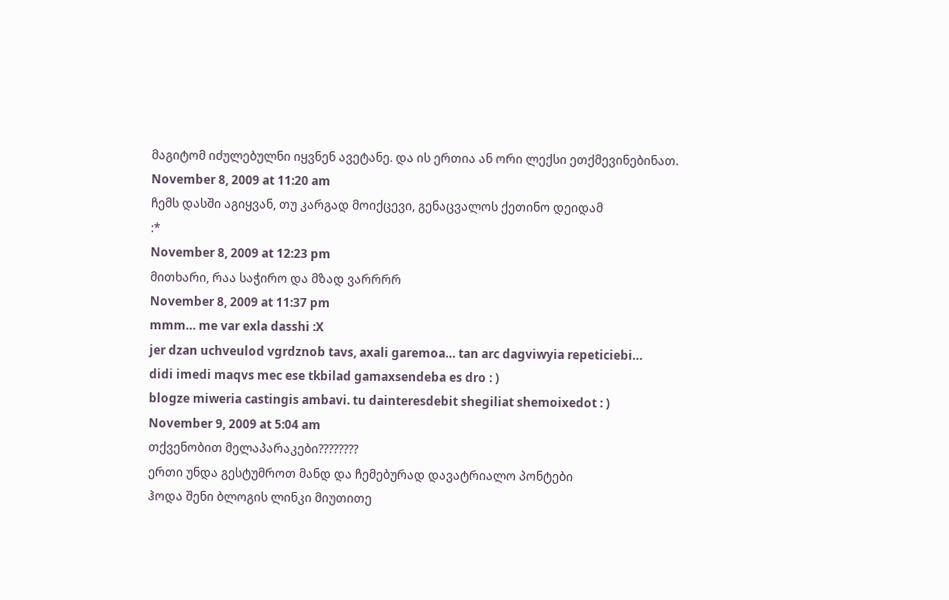მაგიტომ იძულებულნი იყვნენ ავეტანე. და ის ერთია ან ორი ლექსი ეთქმევინებინათ.
November 8, 2009 at 11:20 am
ჩემს დასში აგიყვან, თუ კარგად მოიქცევი, გენაცვალოს ქეთინო დეიდამ
:*
November 8, 2009 at 12:23 pm
მითხარი, რაა საჭირო და მზად ვარრრრ
November 8, 2009 at 11:37 pm
mmm… me var exla dasshi :X
jer dzan uchveulod vgrdznob tavs, axali garemoa… tan arc dagviwyia repeticiebi…
didi imedi maqvs mec ese tkbilad gamaxsendeba es dro : )
blogze miweria castingis ambavi. tu dainteresdebit shegiliat shemoixedot : )
November 9, 2009 at 5:04 am
თქვენობით მელაპარაკები????????
ერთი უნდა გესტუმროთ მანდ და ჩემებურად დავატრიალო პონტები
ჰოდა შენი ბლოგის ლინკი მიუთითე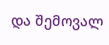და შემოვალ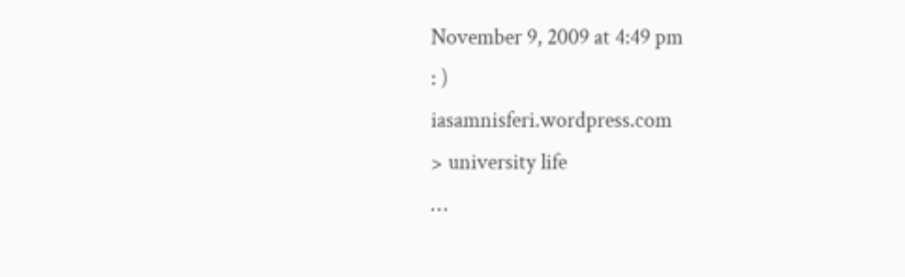November 9, 2009 at 4:49 pm
: )
iasamnisferi.wordpress.com
> university life
…